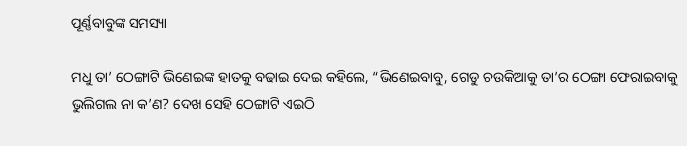ପୂର୍ଣ୍ଣବାବୁଙ୍କ ସମସ୍ୟା

ମଧୁ ତା’ ଠେଙ୍ଗାଟି ଭିଣେଇଙ୍କ ହାତକୁ ବଢାଇ ଦେଇ କହିଲେ, “ଭିଣେଇବାବୁ, ଗେଡୁ ଚଉକିଆକୁ ତା’ର ଠେଙ୍ଗା ଫେରାଇବାକୁ ଭୁଲିଗଲ ନା କ’ଣ? ଦେଖ ସେହି ଠେଙ୍ଗାଟି ଏଇଠି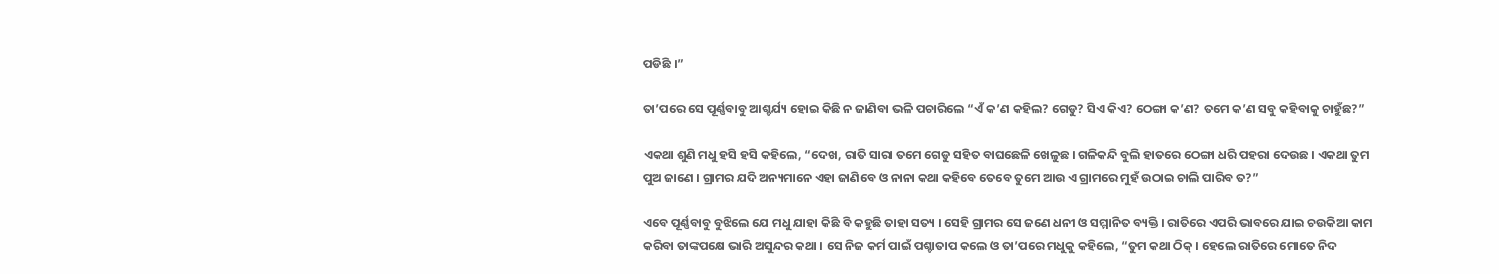ପଡିଛି ।”

ତା’ପରେ ସେ ପୂର୍ଣ୍ଣବାବୁ ଆଶ୍ଚର୍ଯ୍ୟ ହୋଇ କିଛି ନ ଜାଣିବା ଭଳି ପଚାରିଲେ “ଏଁ କ’ଣ କହିଲ? ଗେଡୁ? ସିଏ କିଏ? ଠେଙ୍ଗା କ’ଣ? ତମେ କ’ଣ ସବୁ କହିବାକୁ ଚାହୁଁଛ?”

ଏକଥା ଶୁଣି ମଧୁ ହସି ହସି କହିଲେ, “ଦେଖ, ରାତି ସାରା ତମେ ଗେଡୁ ସହିତ ବାଘଛେଳି ଖେଳୁଛ । ଗଳିକନ୍ଦି ବୁଲି ହାତରେ ଠେଙ୍ଗା ଧରି ପହରା ଦେଉଛ । ଏକଥା ତୁମ ପୁଅ ଜାଣେ । ଗ୍ରାମର ଯଦି ଅନ୍ୟମାନେ ଏହା ଜାଣିବେ ଓ ନାନା କଥା କହିବେ ତେବେ ତୁମେ ଆଉ ଏ ଗ୍ରାମରେ ମୁହଁ ଉଠାଇ ଚାଲି ପାରିବ ତ?”

ଏବେ ପୂର୍ଣ୍ଣବାବୁ ବୁଝିଲେ ଯେ ମଧୁ ଯାହା କିଛି ବି କହୁଛି ତାହା ସତ୍ୟ । ସେହି ଗ୍ରାମର ସେ ଜଣେ ଧନୀ ଓ ସମ୍ମାନିତ ବ୍ୟକ୍ତି । ରାତିରେ ଏପରି ଭାବରେ ଯାଇ ଚଉକିଆ କାମ କରିବା ତାଙ୍କପକ୍ଷେ ଭାରି ଅସୁନ୍ଦର କଥା । ସେ ନିଜ କର୍ମ ପାଇଁ ପଶ୍ଚାତାପ କଲେ ଓ ତା’ପରେ ମଧୁକୁ କହିଲେ, “ତୁମ କଥା ଠିକ୍ । ହେଲେ ରାତିରେ ମୋତେ ନିଦ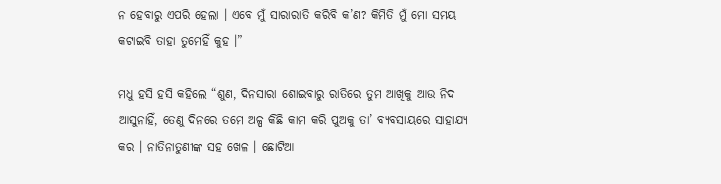ନ ହେବାରୁ ଏପରି ହେଲା । ଏବେ ମୁଁ ସାରାରାତି କରିବି କ’ଣ? କିମିତି ମୁଁ ମୋ ସମୟ କଟାଇବି ତାହା ତୁମେହିଁ କୁହ ।”

ମଧୁ ହସି ହସି କହିଲେ “ଶୁଣ, ଦିନସାରା ଶୋଇବାରୁ ରାତିରେ ତୁମ ଆଖିକୁ ଆଉ ନିଦ ଆସୁନାହିଁ, ତେଣୁ ଦିନରେ ତମେ ଅଳ୍ପ କିଛି କାମ କରି ପୁଅକୁ ତା’ ବ୍ୟବସାୟରେ ସାହାଯ୍ୟ କର । ନାତିନାତୁଣୀଙ୍କ ସହ ଖେଳ । ଛୋଟିଆ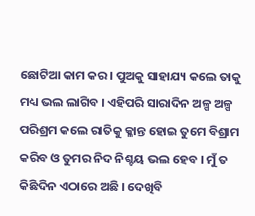ଛୋଟିଆ କାମ କର । ପୁଅକୁ ସାହାଯ୍ୟ କଲେ ତାକୁ ମଧ୍ୟ ଭଲ ଲାଗିବ । ଏହିପରି ସାରାଦିନ ଅଳ୍ପ ଅଳ୍ପ ପରିଶ୍ରମ କଲେ ରାତିକୁ କ୍ଳାନ୍ତ ହୋଇ ତୁମେ ବିଶ୍ରାମ କରିବ ଓ ତୁମର ନିଦ ନିଶ୍ଚୟ ଭଲ ହେବ । ମୁଁ ତ କିଛିଦିନ ଏଠାରେ ଅଛି । ଦେଖିବି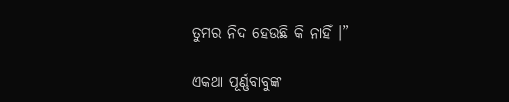ତୁମର ନିଦ ହେଉଛି କି ନାହିଁ ।”

ଏକଥା ପୂର୍ଣ୍ଣବାବୁଙ୍କ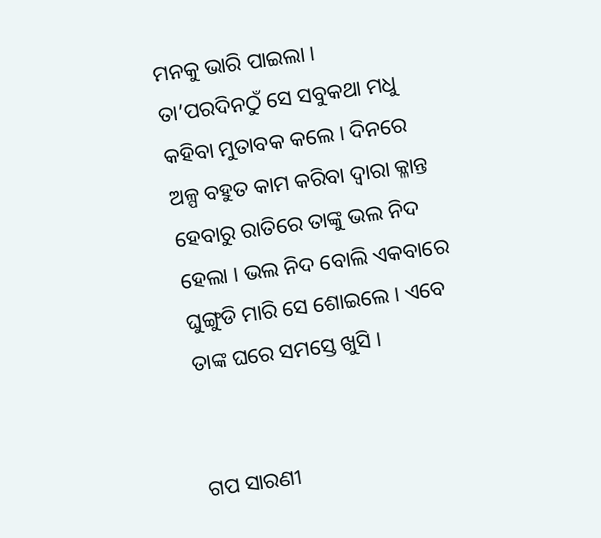ମନକୁ ଭାରି ପାଇଲା । ତା’ପରଦିନଠୁଁ ସେ ସବୁକଥା ମଧୁ କହିବା ମୁତାବକ କଲେ । ଦିନରେ ଅଳ୍ପ ବହୁତ କାମ କରିବା ଦ୍ୱାରା କ୍ଳାନ୍ତ ହେବାରୁ ରାତିରେ ତାଙ୍କୁ ଭଲ ନିଦ ହେଲା । ଭଲ ନିଦ ବୋଲି ଏକବାରେ ଘୁଙ୍ଗୁଡି ମାରି ସେ ଶୋଇଲେ । ଏବେ ତାଙ୍କ ଘରେ ସମସ୍ତେ ଖୁସି ।


ଗପ ସାରଣୀ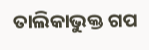ତାଲିକାଭୁକ୍ତ ଗପ